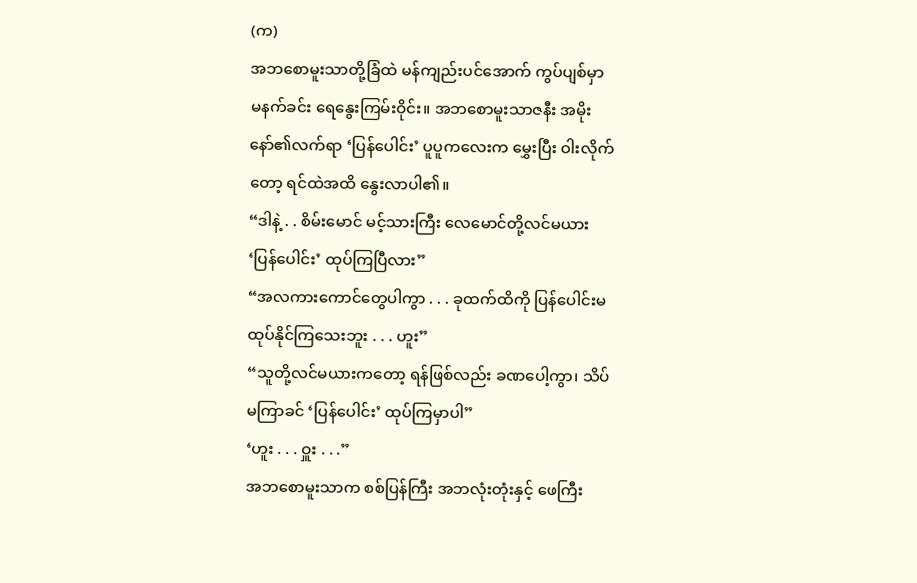(က)
အဘစောမူးသာတို့ခြံထဲ မန်ကျည်းပင်အောက် ကွပ်ပျစ်မှာ မနက်ခင်း ရေနွေးကြမ်းဝိုင်း။ အဘစောမူးသာဇနီး အမိုးနော်၏လက်ရာ ‘ပြန်ပေါင်း’ ပူပူကလေးက မွှေးပြီး ဝါးလိုက်တော့ ရင်ထဲအထိ နွေးလာပါ၏။
“ဒါနဲ့ . . စိမ်းမောင် မင့်သားကြီး လေမောင်တို့လင်မယား ‘ပြန်ပေါင်း’ ထုပ်ကြပြီလား”
“အလကားကောင်တွေပါကွာ . . . ခုထက်ထိကို ပြန်ပေါင်းမထုပ်နိုင်ကြသေးဘူး . . . ဟူး”
“သူတို့လင်မယားကတော့ ရန်ဖြစ်လည်း ခဏပေါ့ကွာ၊ သိပ်မကြာခင် ‘ပြန်ပေါင်း’ ထုပ်ကြမှာပါ”
‘ဟူး . . . ဝှူး . . .”
အဘစောမူးသာက စစ်ပြန်ကြီး အဘလုံးတုံးနှင့် ဖေကြီး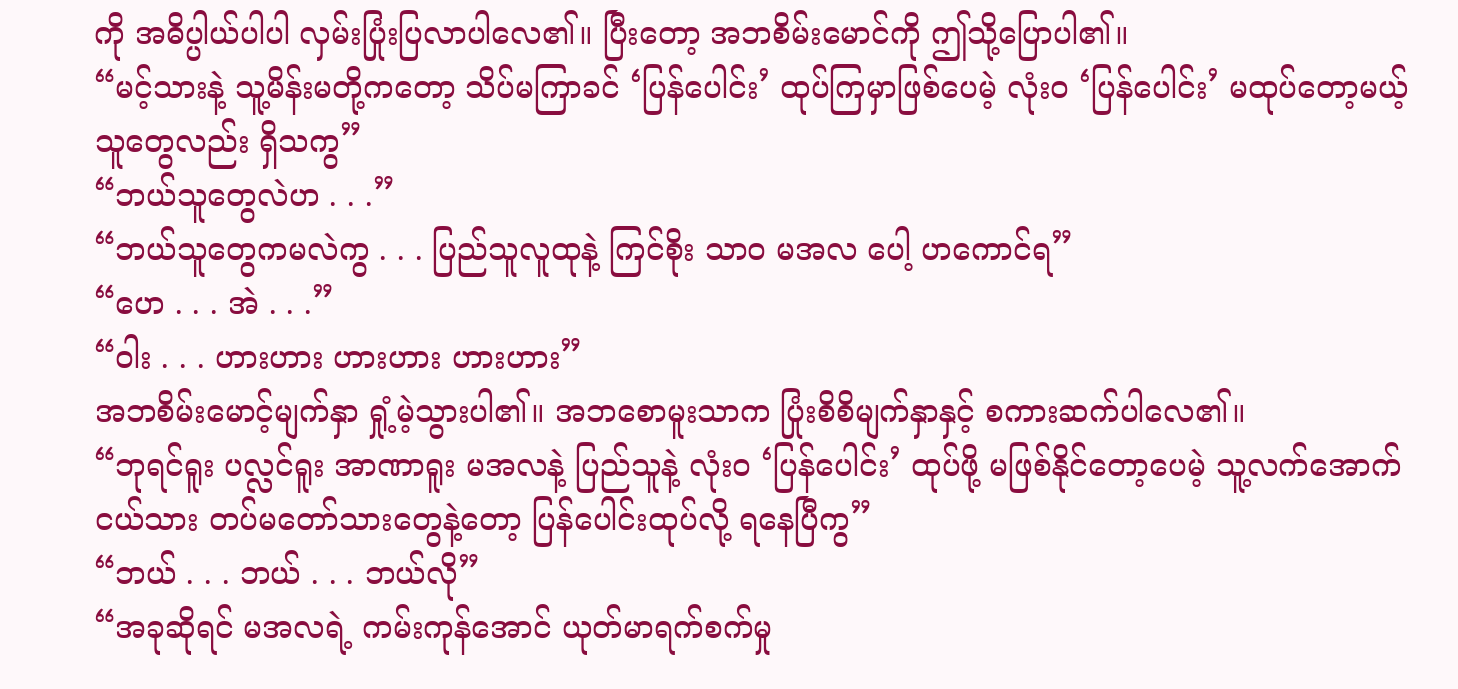ကို အဓိပ္ပါယ်ပါပါ လှမ်းပြုံးပြလာပါလေ၏။ ပြီးတော့ အဘစိမ်းမောင်ကို ဤသို့ပြောပါ၏။
“မင့်သားနဲ့ သူ့မိန်းမတို့ကတော့ သိပ်မကြာခင် ‘ပြန်ပေါင်း’ ထုပ်ကြမှာဖြစ်ပေမဲ့ လုံးဝ ‘ပြန်ပေါင်း’ မထုပ်တော့မယ့်သူတွေလည်း ရှိသကွ”
“ဘယ်သူတွေလဲဟ . . .”
“ဘယ်သူတွေကမလဲကွ . . . ပြည်သူလူထုနဲ့ ကြင်စိုး သာဝ မအလ ပေါ့ ဟကောင်ရ”
“ဟေ . . . အဲ . . .”
“ဝါး . . . ဟားဟား ဟားဟား ဟားဟား”
အဘစိမ်းမောင့်မျက်နှာ ရှုံ့မဲ့သွားပါ၏။ အဘစောမူးသာက ပြုံးစိစိမျက်နှာနှင့် စကားဆက်ပါလေ၏။
“ဘုရင်ရူး ပလ္လင်ရူး အာဏာရူး မအလနဲ့ ပြည်သူနဲ့ လုံးဝ ‘ပြန်ပေါင်း’ ထုပ်ဖို့ မဖြစ်နိုင်တော့ပေမဲ့ သူ့လက်အောက်ငယ်သား တပ်မတော်သားတွေနဲ့တော့ ပြန်ပေါင်းထုပ်လို့ ရနေပြီကွ”
“ဘယ် . . . ဘယ် . . . ဘယ်လို”
“အခုဆိုရင် မအလရဲ့ ကမ်းကုန်အောင် ယုတ်မာရက်စက်မှု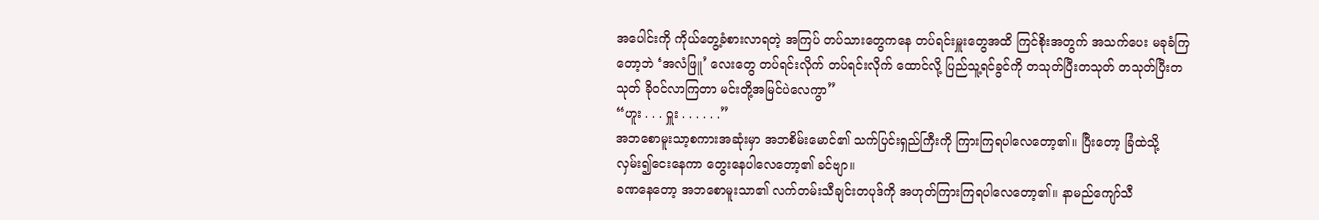အပေါင်းကို ကိုယ်တွေ့ခံစားလာရတဲ့ အကြပ် တပ်သားတွေကနေ တပ်ရင်းမှူးတွေအထိ ကြင်စိုးအတွက် အသက်ပေး မခုခံကြတော့ဘဲ ‘အလံဖြူ’ လေးတွေ တပ်ရင်းလိုက် တပ်ရင်းလိုက် ထောင်လို့ ပြည်သူ့ရင်ခွင်ကို တသုတ်ပြီးတသုတ် တသုတ်ပြီးတသုတ် ခိုဝင်လာကြတာ မင်းတို့အမြင်ပဲလေကွာ”
“ဟူး . . . ဝှူး . . . . . .”
အဘစောမူးသာ့စကားအဆုံးမှာ အဘစိမ်းမောင်၏ သက်ပြင်းရှည်ကြီးကို ကြားကြရပါလေတော့၏။ ပြီးတော့ ခြံထဲသို့ လှမ်း၍ငေးနေကာ တွေးနေပါလေတော့၏ ခင်ဗျာ။
ခဏနေတော့ အဘစောမူးသာ၏ လက်တမ်းသီချင်းတပုဒ်ကို အဟုတ်ကြားကြရပါလေတော့၏။ နာမည်ကျော်သီ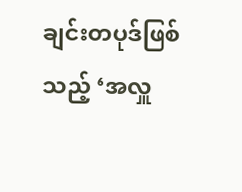ချင်းတပုဒ်ဖြစ်သည့် ‘အလှူ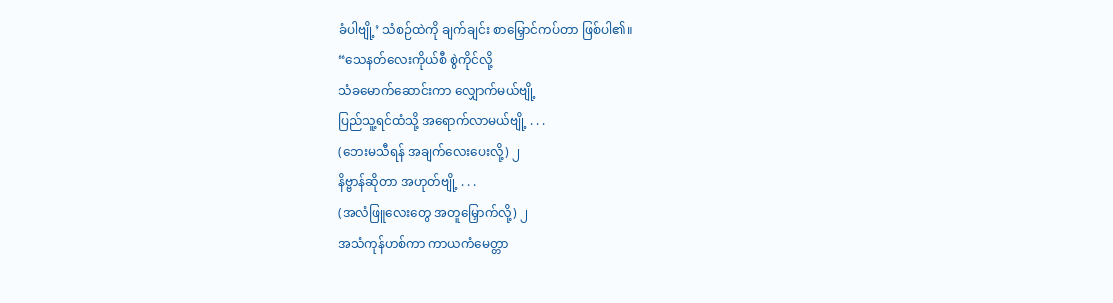ခံပါဗျို့’ သံစဉ်ထဲကို ချက်ချင်း စာမြှောင်ကပ်တာ ဖြစ်ပါ၏။
“သေနတ်လေးကိုယ်စီ စွဲကိုင်လို့
သံခမောက်ဆောင်းကာ လျှောက်မယ်ဗျို့
ပြည်သူ့ရင်ထံသို့ အရောက်လာမယ်ဗျို့ . . .
(ဘေးမသီရန် အချက်လေးပေးလို့) ၂
နိဗ္ဗာန်ဆိုတာ အဟုတ်ဗျို့ . . .
(အလံဖြူလေးတွေ အတူမြှောက်လို့) ၂
အသံကုန်ဟစ်ကာ ကာယကံမေတ္တာ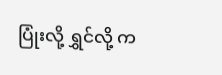ပြုံးလို့ ရွှင်လို့ က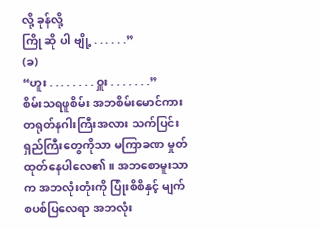လို့ ခုန်လို့
ကြို ဆို ပါ ဗျို့ . . . . . .”
(ခ)
“ဟူး . . . . . . . . ဝှူး . . . . . . .”
စိမ်းသရဖူစိမ်း အဘစိမ်းမောင်ကား တရုတ်နဂါးကြီးအလား သက်ပြင်းရှည်ကြီးတွေကိုသာ မကြာခဏ မှုတ်ထုတ်နေပါလေ၏။ အဘစောမူးသာက အဘလုံးတုံးကို ပြုံးစိစိနှင့် မျက်စပစ်ပြလေရာ အဘလုံး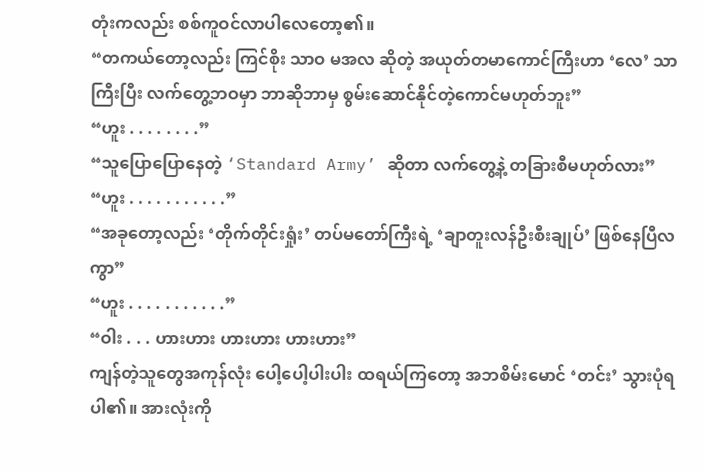တုံးကလည်း စစ်ကူဝင်လာပါလေတော့၏။
“တကယ်တော့လည်း ကြင်စိုး သာဝ မအလ ဆိုတဲ့ အယုတ်တမာကောင်ကြီးဟာ ‘လေ’ သာကြီးပြီး လက်တွေ့ဘဝမှာ ဘာဆိုဘာမှ စွမ်းဆောင်နိုင်တဲ့ကောင်မဟုတ်ဘူး”
“ဟူး . . . . . . . .”
“သူပြောပြောနေတဲ့ ‘Standard Army’ ဆိုတာ လက်တွေ့နဲ့ တခြားစီမဟုတ်လား”
“ဟူး . . . . . . . . . . .”
“အခုတော့လည်း ‘တိုက်တိုင်းရှုံး’ တပ်မတော်ကြီးရဲ့ ‘ချာတူးလန်ဦးစီးချုပ်’ ဖြစ်နေပြီလကွာ”
“ဟူး . . . . . . . . . . .”
“ဝါး . . . ဟားဟား ဟားဟား ဟားဟား”
ကျန်တဲ့သူတွေအကုန်လုံး ပေါ့ပေါ့ပါးပါး ထရယ်ကြတော့ အဘစိမ်းမောင် ‘တင်း’ သွားပုံရပါ၏။ အားလုံးကို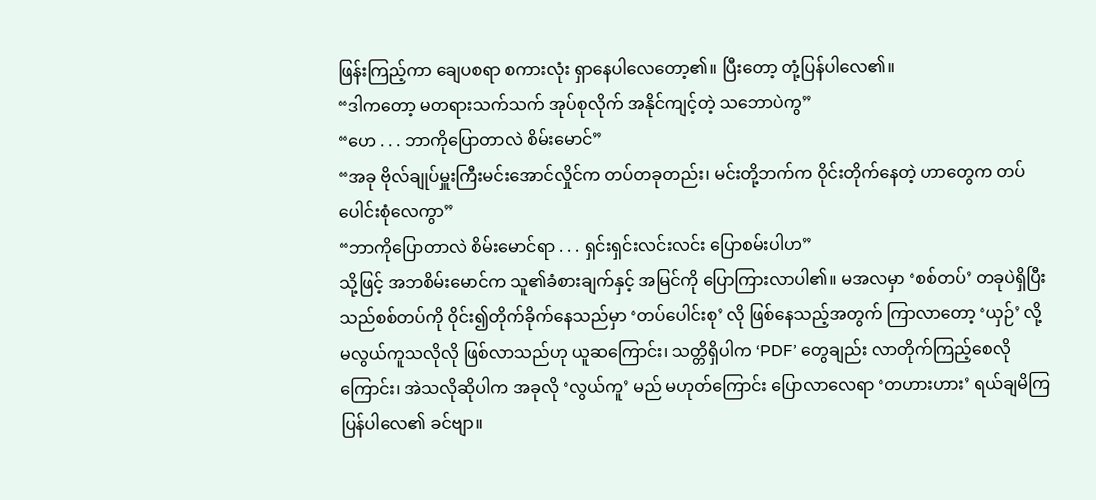ဖြန်းကြည့်ကာ ချေပစရာ စကားလုံး ရှာနေပါလေတော့၏။ ပြီးတော့ တုံ့ပြန်ပါလေ၏။
“ဒါကတော့ မတရားသက်သက် အုပ်စုလိုက် အနိုင်ကျင့်တဲ့ သဘောပဲကွ”
“ဟေ . . . ဘာကိုပြောတာလဲ စိမ်းမောင်”
“အခု ဗိုလ်ချုပ်မှူးကြီးမင်းအောင်လှိုင်က တပ်တခုတည်း၊ မင်းတို့ဘက်က ဝိုင်းတိုက်နေတဲ့ ဟာတွေက တပ်ပေါင်းစုံလေကွာ”
“ဘာကိုပြောတာလဲ စိမ်းမောင်ရာ . . . ရှင်းရှင်းလင်းလင်း ပြောစမ်းပါဟ”
သို့ဖြင့် အဘစိမ်းမောင်က သူ၏ခံစားချက်နှင့် အမြင်ကို ပြောကြားလာပါ၏။ မအလမှာ ‘စစ်တပ်’ တခုပဲရှိပြီး သည်စစ်တပ်ကို ဝိုင်း၍တိုက်ခိုက်နေသည်မှာ ‘တပ်ပေါင်းစု’ လို ဖြစ်နေသည့်အတွက် ကြာလာတော့ ‘ယှဉ်’ လို့ မလွယ်ကူသလိုလို ဖြစ်လာသည်ဟု ယူဆကြောင်း၊ သတ္တိရှိပါက ‘PDF’ တွေချည်း လာတိုက်ကြည့်စေလိုကြောင်း၊ အဲသလိုဆိုပါက အခုလို ‘လွယ်ကူ’ မည် မဟုတ်ကြောင်း ပြောလာလေရာ ‘တဟားဟား’ ရယ်ချမိကြပြန်ပါလေ၏ ခင်ဗျာ။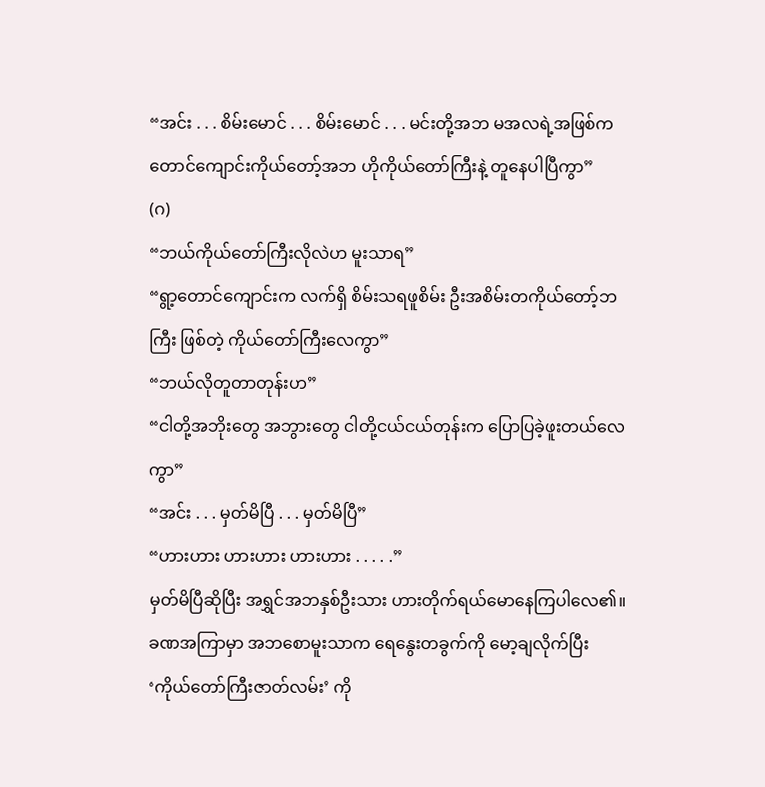“အင်း . . . စိမ်းမောင် . . . စိမ်းမောင် . . . မင်းတို့အဘ မအလရဲ့အဖြစ်က တောင်ကျောင်းကိုယ်တော့်အဘ ဟိုကိုယ်တော်ကြီးနဲ့ တူနေပါပြီကွာ”
(ဂ)
“ဘယ်ကိုယ်တော်ကြီးလိုလဲဟ မူးသာရ”
“ရွာ့တောင်ကျောင်းက လက်ရှိ စိမ်းသရဖူစိမ်း ဦးအစိမ်းတကိုယ်တော့်ဘကြီး ဖြစ်တဲ့ ကိုယ်တော်ကြီးလေကွာ”
“ဘယ်လိုတူတာတုန်းဟ”
“ငါတို့အဘိုးတွေ အဘွားတွေ ငါတို့ငယ်ငယ်တုန်းက ပြောပြခဲ့ဖူးတယ်လေကွာ”
“အင်း . . . မှတ်မိပြီ . . . မှတ်မိပြီ”
“ဟားဟား ဟားဟား ဟားဟား . . . . .”
မှတ်မိပြီဆိုပြီး အရွှင်အဘနှစ်ဦးသား ဟားတိုက်ရယ်မောနေကြပါလေ၏။ ခဏအကြာမှာ အဘစောမူးသာက ရေနွေးတခွက်ကို မော့ချလိုက်ပြီး ‘ကိုယ်တော်ကြီးဇာတ်လမ်း’ ကို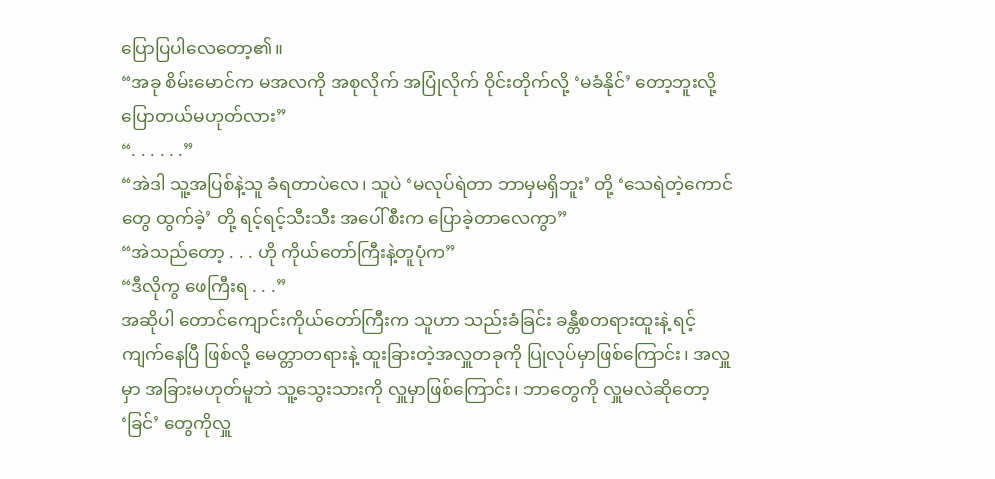ပြောပြပါလေတော့၏။
“အခု စိမ်းမောင်က မအလကို အစုလိုက် အပြုံလိုက် ဝိုင်းတိုက်လို့ ‘မခံနိုင်’ တော့ဘူးလို့ ပြောတယ်မဟုတ်လား”
“. . . . . .”
“အဲဒါ သူ့အပြစ်နဲ့သူ ခံရတာပဲလေ၊ သူပဲ ‘မလုပ်ရဲတာ ဘာမှမရှိဘူး’ တို့ ‘သေရဲတဲ့ကောင်တွေ ထွက်ခဲ့’ တို့ ရင့်ရင့်သီးသီး အပေါ်စီးက ပြောခဲ့တာလေကွာ”
“အဲသည်တော့ . . . ဟို ကိုယ်တော်ကြီးနဲ့တူပုံက”
“ဒီလိုကွ ဖေကြီးရ . . .”
အဆိုပါ တောင်ကျောင်းကိုယ်တော်ကြီးက သူဟာ သည်းခံခြင်း ခန္တီစတရားထူးနဲ့ ရင့်ကျက်နေပြီ ဖြစ်လို့ မေတ္တာတရားနဲ့ ထူးခြားတဲ့အလှူတခုကို ပြုလုပ်မှာဖြစ်ကြောင်း၊ အလှူမှာ အခြားမဟုတ်မူဘဲ သူ့သွေးသားကို လှူမှာဖြစ်ကြောင်း၊ ဘာတွေကို လှူမလဲဆိုတော့ ‘ခြင်’ တွေကိုလှူ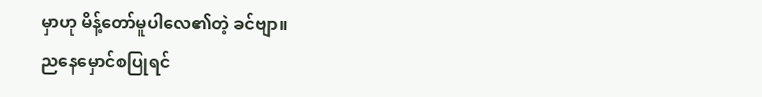မှာဟု မိန့်တော်မူပါလေ၏တဲ့ ခင်ဗျာ။
ညနေမှောင်စပြုရင်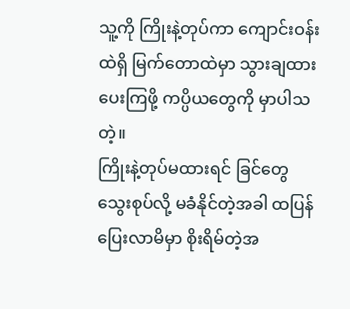သူ့ကို ကြိုးနဲ့တုပ်ကာ ကျောင်းဝန်းထဲရှိ မြက်တောထဲမှာ သွားချထားပေးကြဖို့ ကပ္ပိယတွေကို မှာပါသတဲ့။
ကြိုးနဲ့တုပ်မထားရင် ခြင်တွေသွေးစုပ်လို့ မခံနိုင်တဲ့အခါ ထပြန်ပြေးလာမိမှာ စိုးရိမ်တဲ့အ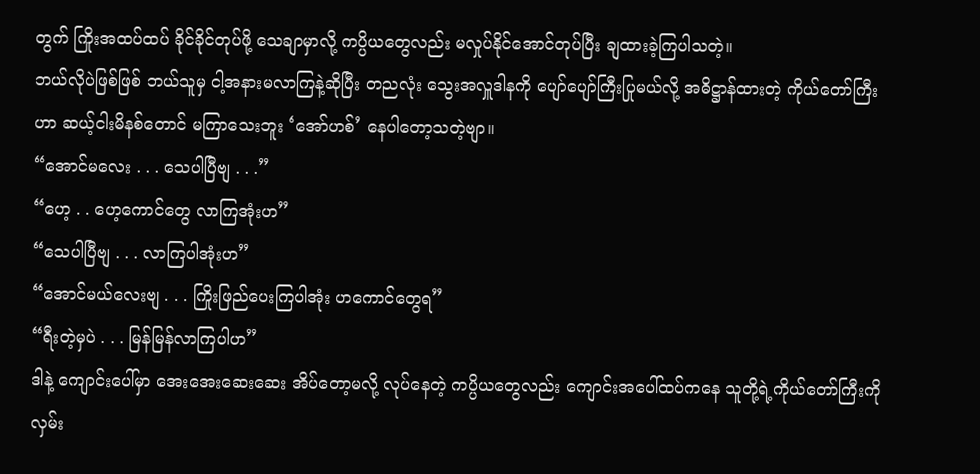တွက် ကြိုးအထပ်ထပ် ခိုင်ခိုင်တုပ်ဖို့ သေချာမှာလို့ ကပ္ပိယတွေလည်း မလှုပ်နိုင်အောင်တုပ်ပြီး ချထားခဲ့ကြပါသတဲ့။
ဘယ်လိုပဲဖြစ်ဖြစ် ဘယ်သူမှ ငါ့အနားမလာကြနဲ့ဆိုပြီး တညလုံး သွေးအလှူဒါနကို ပျော်ပျော်ကြီးပြုမယ်လို့ အဓိဋ္ဌာန်ထားတဲ့ ကိုယ်တော်ကြီးဟာ ဆယ့်ငါးမိနစ်တောင် မကြာသေးဘူး ‘အော်ဟစ်’ နေပါတော့သတဲ့ဗျာ။
“အောင်မလေး . . . သေပါပြီဗျ . . .”
“ဟေ့ . . ဟေ့ကောင်တွေ လာကြအုံးဟ”
“သေပါပြီဗျ . . . လာကြပါအုံးဟ”
“အောင်မယ်လေးဗျ . . . ကြိုးဖြည်ပေးကြပါအုံး ဟကောင်တွေရ”
“ရီးတဲ့မှပဲ . . . မြန်မြန်လာကြပါဟ”
ဒါနဲ့ ကျောင်းပေါ်မှာ အေးအေးဆေးဆေး အိပ်တော့မလို့ လုပ်နေတဲ့ ကပ္ပိယတွေလည်း ကျောင်းအပေါ်ထပ်ကနေ သူတို့ရဲ့ကိုယ်တော်ကြီးကို လှမ်း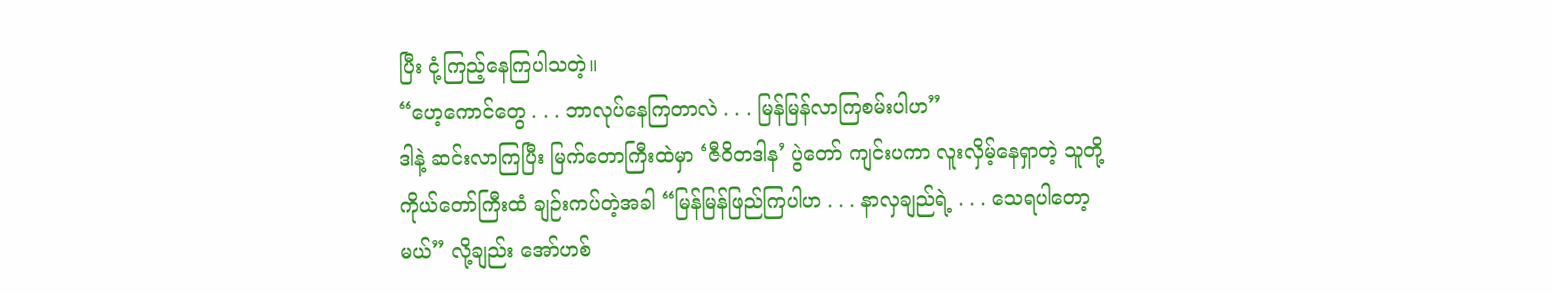ပြီး ငုံ့ကြည့်နေကြပါသတဲ့။
“ဟေ့ကောင်တွေ . . . ဘာလုပ်နေကြတာလဲ . . . မြန်မြန်လာကြစမ်းပါဟ”
ဒါနဲ့ ဆင်းလာကြပြီး မြက်တောကြီးထဲမှာ ‘ဇီဝိတဒါန’ ပွဲတော် ကျင်းပကာ လူးလှိမ့်နေရှာတဲ့ သူတို့ကိုယ်တော်ကြီးထံ ချဉ်းကပ်တဲ့အခါ “မြန်မြန်ဖြည်ကြပါဟ . . . နာလှချည်ရဲ့ . . . သေရပါတော့မယ်” လို့ချည်း အော်ဟစ်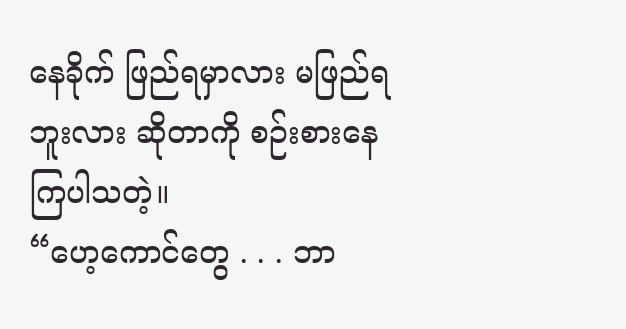နေခိုက် ဖြည်ရမှာလား မဖြည်ရဘူးလား ဆိုတာကို စဉ်းစားနေကြပါသတဲ့။
“ဟေ့ကောင်တွေ . . . ဘာ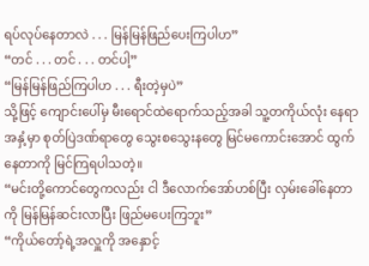ရပ်လုပ်နေတာလဲ . . . မြန်မြန်ဖြည်ပေးကြပါဟ”
“တင် . . . တင် . . . တင်ပါ့”
“မြန်မြန်ဖြည်ကြပါဟ . . . ရီးတဲ့မှပဲ”
သို့ဖြင့် ကျောင်းပေါ်မှ မီးရောင်ထဲရောက်သည့်အခါ သူ့တကိုယ်လုံး နေရာအနှံ့မှာ စုတ်ပြဲဒဏ်ရာတွေ သွေးစသွေးနတွေ မြင်မကောင်းအောင် ထွက်နေတာကို မြင်ကြရပါသတဲ့။
“မင်းတို့ကောင်တွေကလည်း ငါ ဒီလောက်အော်ဟစ်ပြီး လှမ်းခေါ်နေတာကို မြန်မြန်ဆင်းလာပြီး ဖြည်မပေးကြဘူး”
“ကိုယ်တော့်ရဲ့အလှူကို အနှောင့်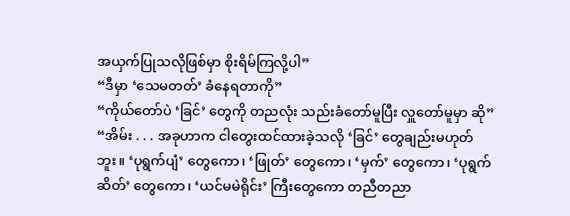အယှက်ပြုသလိုဖြစ်မှာ စိုးရိမ်ကြလို့ပါ”
“ဒီမှာ ‘သေမတတ်’ ခံနေရတာကို”
“ကိုယ်တော်ပဲ ‘ခြင်’ တွေကို တညလုံး သည်းခံတော်မူပြီး လှူတော်မူမှာ ဆို”
“အိမ်း . . . အခုဟာက ငါတွေးထင်ထားခဲ့သလို ‘ခြင်’ တွေချည်းမဟုတ်ဘူး။ ‘ပုရွက်ပျံ’ တွေကော၊ ‘ဖြုတ်’ တွေကော၊ ‘မှက်’ တွေကော၊ ‘ပုရွက်ဆိတ်’ တွေကော၊ ‘ယင်မမဲရိုင်း’ ကြီးတွေကော တညီတညာ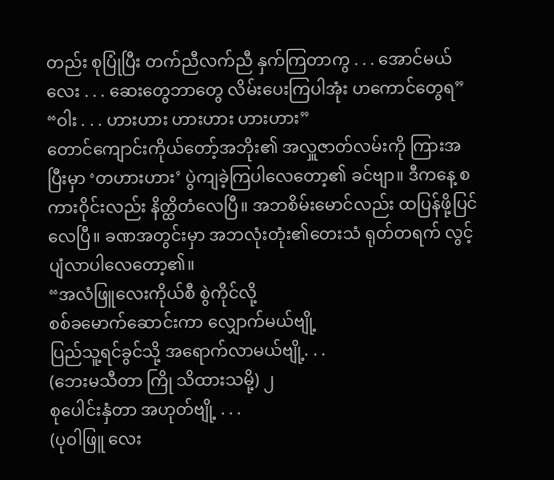တည်း စုပြုံပြီး တက်ညီလက်ညီ နှက်ကြတာကွ . . . အောင်မယ်လေး . . . ဆေးတွေဘာတွေ လိမ်းပေးကြပါအုံး ဟကောင်တွေရ”
“ဝါး . . . ဟားဟား ဟားဟား ဟားဟား”
တောင်ကျောင်းကိုယ်တော့်အဘိုး၏ အလှူဇာတ်လမ်းကို ကြားအပြီးမှာ ‘တဟားဟား’ ပွဲကျခဲ့ကြပါလေတော့၏ ခင်ဗျာ။ ဒီကနေ့ စကားဝိုင်းလည်း နိတ္ထိတံလေပြီ။ အဘစိမ်းမောင်လည်း ထပြန်ဖို့ပြင်လေပြီ။ ခဏအတွင်းမှာ အဘလုံးတုံး၏တေးသံ ရုတ်တရက် လွင့်ပျံလာပါလေတော့၏။
“အလံဖြူလေးကိုယ်စီ စွဲကိုင်လို့
စစ်ခမောက်ဆောင်းကာ လျှောက်မယ်ဗျို့
ပြည်သူ့ရင်ခွင်သို့ အရောက်လာမယ်ဗျို့. . .
(ဘေးမသီတာ ကြို သိထားသမို့) ၂
စုပေါင်းနှံတာ အဟုတ်ဗျို့ . . .
(ပုဝါဖြူ လေး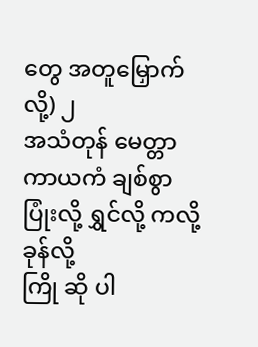တွေ အတူမြှောက်လို့) ၂
အသံတုန် မေတ္တာ ကာယကံ ချစ်စွာ
ပြုံးလို့ ရွှင်လို့ ကလို့ ခုန်လို့
ကြို ဆို ပါ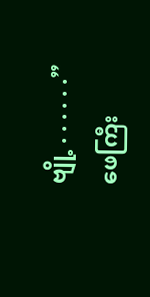ဗျို့ . . . . . .”
ဖေကြီး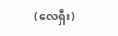(လေရှီး)